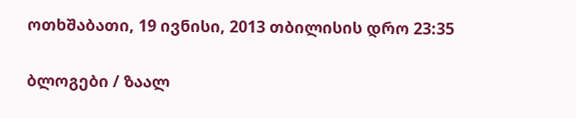ოთხშაბათი, 19 ივნისი, 2013 თბილისის დრო 23:35

ბლოგები / ზაალ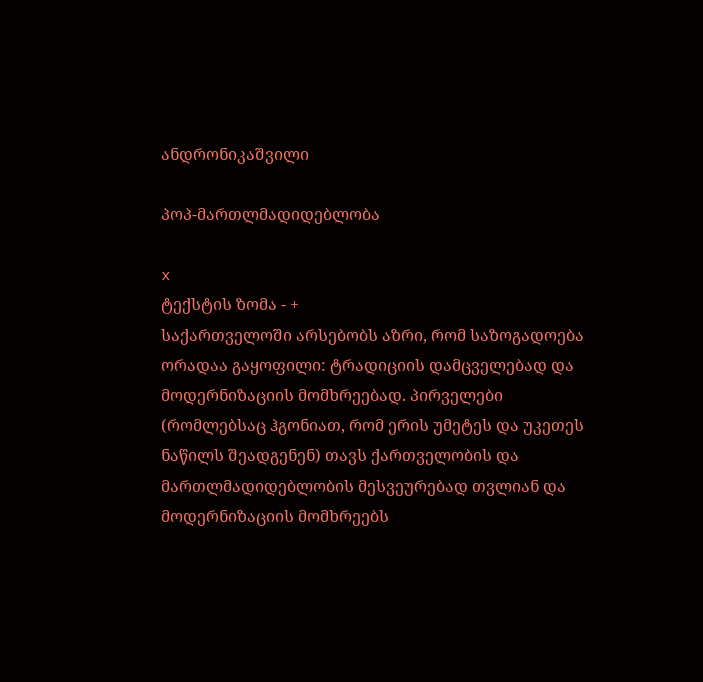ანდრონიკაშვილი

პოპ-მართლმადიდებლობა

x
ტექსტის ზომა - +
საქართველოში არსებობს აზრი, რომ საზოგადოება ორადაა გაყოფილი: ტრადიციის დამცველებად და მოდერნიზაციის მომხრეებად. პირველები (რომლებსაც ჰგონიათ, რომ ერის უმეტეს და უკეთეს ნაწილს შეადგენენ) თავს ქართველობის და მართლმადიდებლობის მესვეურებად თვლიან და მოდერნიზაციის მომხრეებს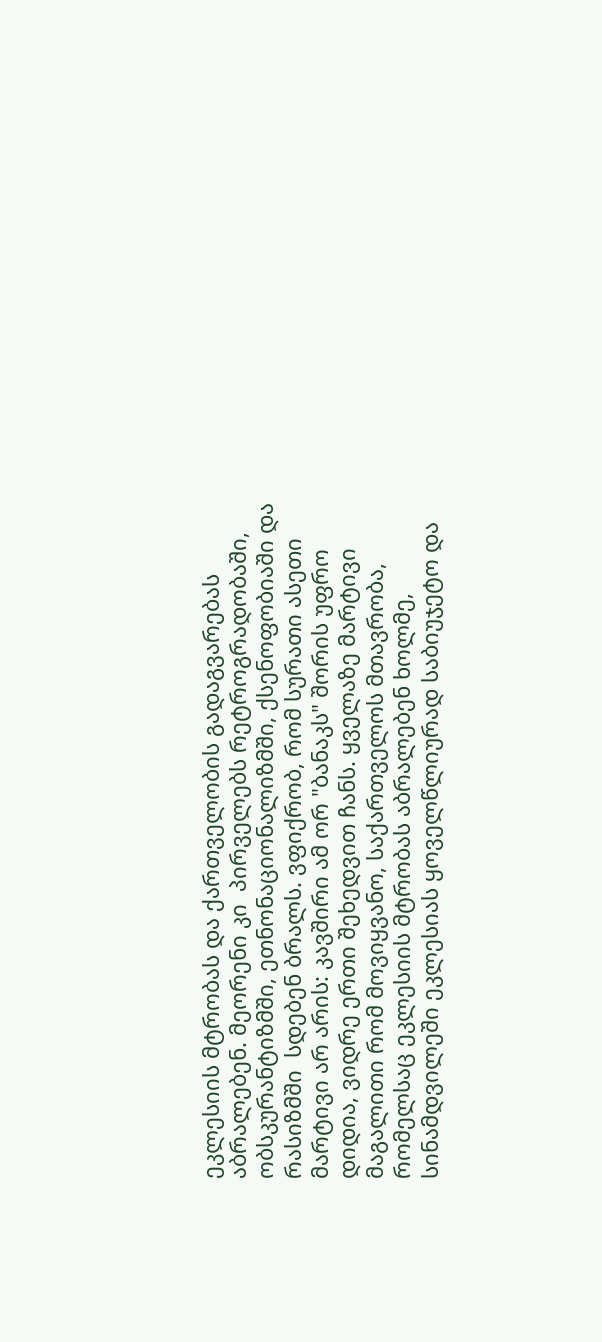ეკლესიის მტრობას და ქართველობის გადაგვარებას აბრალებენ. მეორენი კი  პირველებს რეტროგრადობაში, ობსკურანტიზმში, ეთნონაციონალიზმში, ქსენოფობიაში და რასიზმში  სდებენ ბრალს. ვფიქრობ, რომ სურათი ასეთი მარტივი არ არის: კავშირი ამ ორ "ბანაკს" შორის უფრო დიდია, ვიდრე ერთი შეხედვით ჩანს. ყველაზე მარტივი მაგალითი რომ მოვიყვანო, საქართველოს მთავრობა, რომელსაც ეკლესიის მტრობას აბრალებენ ხოლმე, სინამდვილეში ეკლესიას ყოველწლიურად საბიუჯეტო და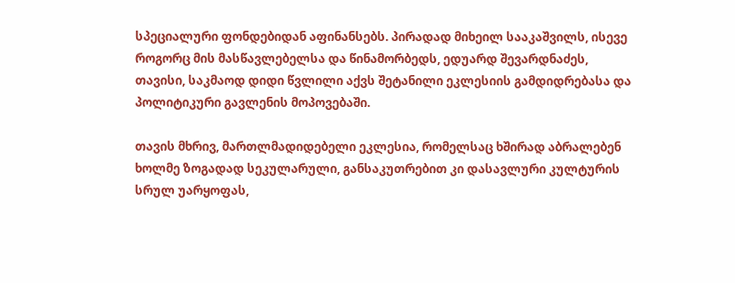სპეციალური ფონდებიდან აფინანსებს. პირადად მიხეილ სააკაშვილს, ისევე როგორც მის მასწავლებელსა და წინამორბედს, ედუარდ შევარდნაძეს, თავისი, საკმაოდ დიდი წვლილი აქვს შეტანილი ეკლესიის გამდიდრებასა და პოლიტიკური გავლენის მოპოვებაში.

თავის მხრივ, მართლმადიდებელი ეკლესია, რომელსაც ხშირად აბრალებენ ხოლმე ზოგადად სეკულარული, განსაკუთრებით კი დასავლური კულტურის სრულ უარყოფას,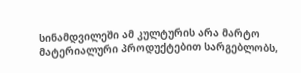სინამდვილეში ამ კულტურის არა მარტო მატერიალური პროდუქტებით სარგებლობს,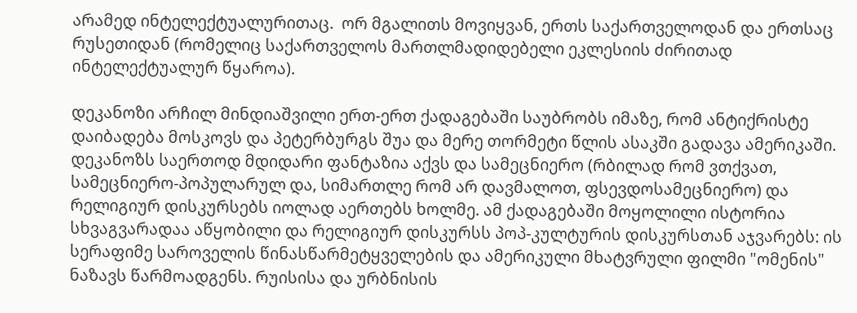არამედ ინტელექტუალურითაც.  ორ მგალითს მოვიყვან, ერთს საქართველოდან და ერთსაც რუსეთიდან (რომელიც საქართველოს მართლმადიდებელი ეკლესიის ძირითად ინტელექტუალურ წყაროა).

დეკანოზი არჩილ მინდიაშვილი ერთ-ერთ ქადაგებაში საუბრობს იმაზე, რომ ანტიქრისტე დაიბადება მოსკოვს და პეტერბურგს შუა და მერე თორმეტი წლის ასაკში გადავა ამერიკაში. დეკანოზს საერთოდ მდიდარი ფანტაზია აქვს და სამეცნიერო (რბილად რომ ვთქვათ, სამეცნიერო-პოპულარულ და, სიმართლე რომ არ დავმალოთ, ფსევდოსამეცნიერო) და რელიგიურ დისკურსებს იოლად აერთებს ხოლმე. ამ ქადაგებაში მოყოლილი ისტორია სხვაგვარადაა აწყობილი და რელიგიურ დისკურსს პოპ-კულტურის დისკურსთან აჯვარებს: ის სერაფიმე საროველის წინასწარმეტყველების და ამერიკული მხატვრული ფილმი "ომენის" ნაზავს წარმოადგენს. რუისისა და ურბნისის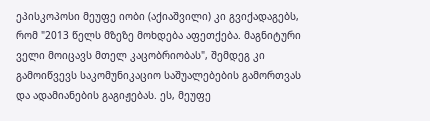ეპისკოპოსი მეუფე იობი (აქიაშვილი) კი გვიქადაგებს, რომ "2013 წელს მზეზე მოხდება აფეთქება. მაგნიტური ველი მოიცავს მთელ კაცობრიობას", შემდეგ კი გამოიწვევს საკომუნიკაციო საშუალებების გამორთვას და ადამიანების გაგიჟებას. ეს, მეუფე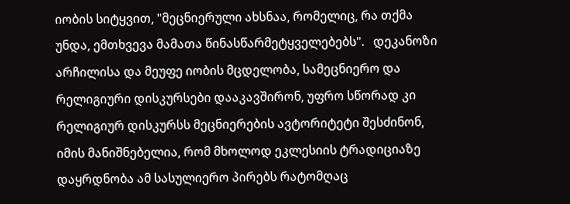იობის სიტყვით, "მეცნიერული ახსნაა, რომელიც, რა თქმა უნდა, ემთხვევა მამათა წინასწარმეტყველებებს".   დეკანოზი არჩილისა და მეუფე იობის მცდელობა, სამეცნიერო და რელიგიური დისკურსები დააკავშირონ, უფრო სწორად კი რელიგიურ დისკურსს მეცნიერების ავტორიტეტი შესძინონ, იმის მანიშნებელია, რომ მხოლოდ ეკლესიის ტრადიციაზე დაყრდნობა ამ სასულიერო პირებს რატომღაც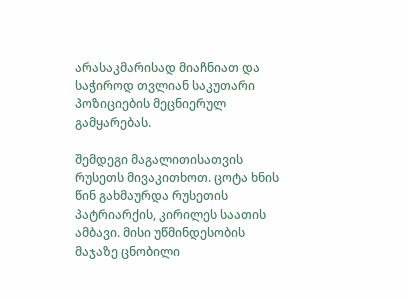არასაკმარისად მიაჩნიათ და საჭიროდ თვლიან საკუთარი პოზიციების მეცნიერულ გამყარებას.

შემდეგი მაგალითისათვის რუსეთს მივაკითხოთ. ცოტა ხნის წინ გახმაურდა რუსეთის პატრიარქის, კირილეს საათის ამბავი. მისი უწმინდესობის მაჯაზე ცნობილი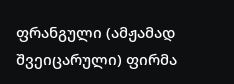ფრანგული (ამჟამად შვეიცარული) ფირმა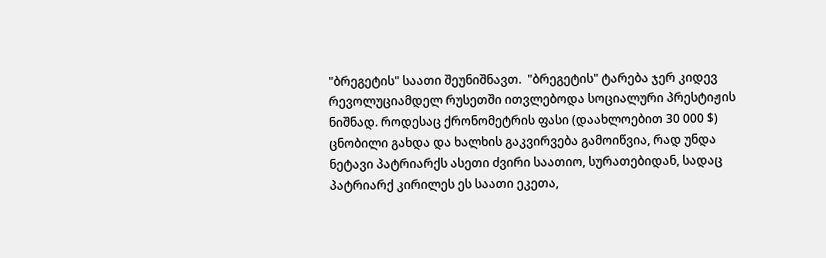"ბრეგეტის" საათი შეუნიშნავთ.  "ბრეგეტის" ტარება ჯერ კიდევ რევოლუციამდელ რუსეთში ითვლებოდა სოციალური პრესტიჟის ნიშნად. როდესაც ქრონომეტრის ფასი (დაახლოებით 30 000 $) ცნობილი გახდა და ხალხის გაკვირვება გამოიწვია, რად უნდა ნეტავი პატრიარქს ასეთი ძვირი საათიო, სურათებიდან, სადაც პატრიარქ კირილეს ეს საათი ეკეთა,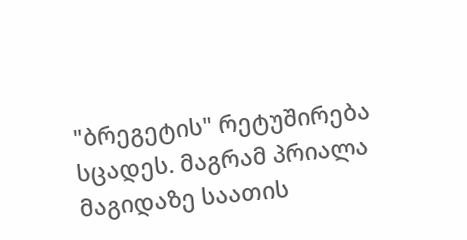"ბრეგეტის" რეტუშირება სცადეს. მაგრამ პრიალა მაგიდაზე საათის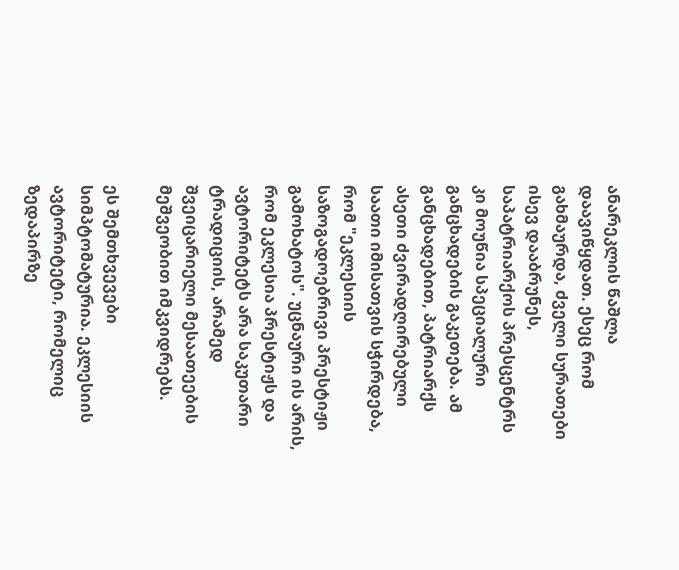ანარეკლის წაშლა დაავიწყდათ. ესეც რომ გახმაურდა, ძველი სურათები ისევ დააბრუნეს, საპატრიარქოს პრესცენტრს კი მოუწია სპეციალური განცხადების გაკეთება. ამ განცხადებით, პატრიარქს ასეთი ძვირადღირებული საათი იმისათვის სჭირდება, რომ "ეკლესიის საზოგადოებრივი პრესტიჟი გამოხატოს". უცნაური ის არის, რომ ეკლესია პრესტიჟს და ავტორიტეტს არა საკუთარი ტრადიციის, არამედ შვეიცარიელი მესაათეების მეშვეობით იმკვიდრებს.

ეს შემთხვევები სიმპტომატურია. ეკლესიის ავტორიტეტი, რომელიც ზედაპირზე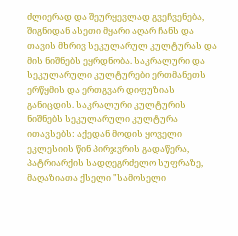ძლიერად და შეურყევლად გვეჩვენება, შიგნიდან ასეთი მყარი აღარ ჩანს და თავის მხრივ სეკულარულ კულტურას და მის ნიშნებს ეყრდნობა. საკრალური და სეკულარული კულტურები ერთმანეთს ერწყმის და ერთგვარ დიფუზიას განიცდის. საკრალური კულტურის ნიშნებს სეკულარული კულტურა ითავსებს: აქედან მოდის ყოველი ეკლესიის წინ პირჯვრის გადაწერა, პატრიარქის სადღეგრძელო სუფრაზე, მაღაზიათა ქსელი "სამოსელი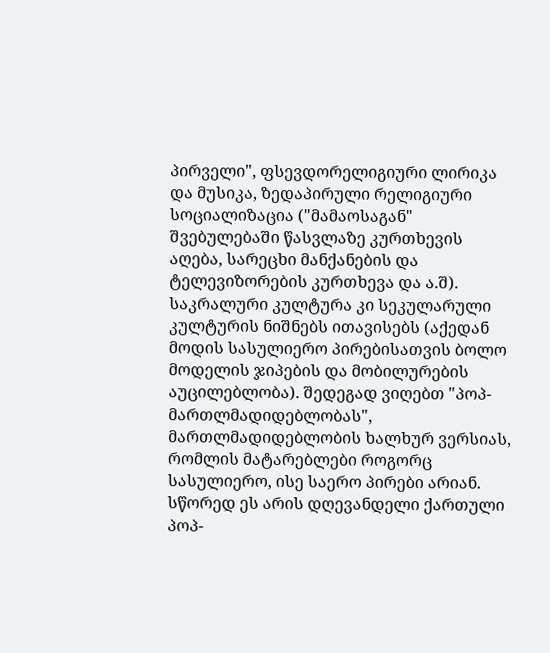პირველი", ფსევდორელიგიური ლირიკა და მუსიკა, ზედაპირული რელიგიური სოციალიზაცია ("მამაოსაგან" შვებულებაში წასვლაზე კურთხევის აღება, სარეცხი მანქანების და ტელევიზორების კურთხევა და ა.შ).  საკრალური კულტურა კი სეკულარული კულტურის ნიშნებს ითავისებს (აქედან მოდის სასულიერო პირებისათვის ბოლო მოდელის ჯიპების და მობილურების აუცილებლობა). შედეგად ვიღებთ "პოპ-მართლმადიდებლობას", მართლმადიდებლობის ხალხურ ვერსიას, რომლის მატარებლები როგორც სასულიერო, ისე საერო პირები არიან. სწორედ ეს არის დღევანდელი ქართული პოპ-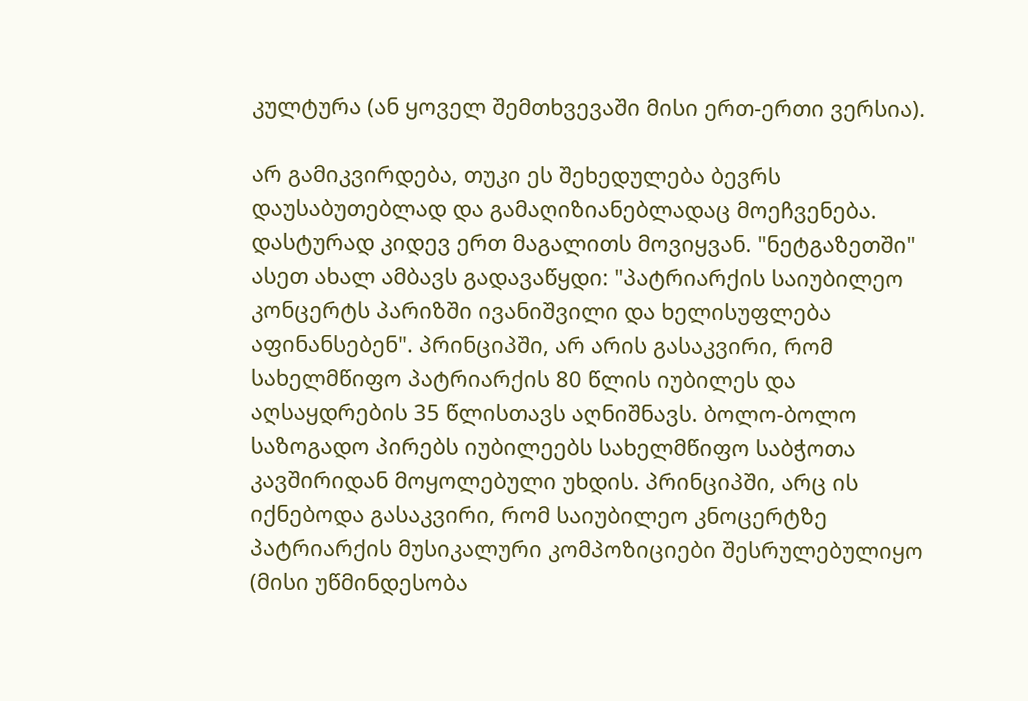კულტურა (ან ყოველ შემთხვევაში მისი ერთ-ერთი ვერსია).

არ გამიკვირდება, თუკი ეს შეხედულება ბევრს დაუსაბუთებლად და გამაღიზიანებლადაც მოეჩვენება. დასტურად კიდევ ერთ მაგალითს მოვიყვან. "ნეტგაზეთში" ასეთ ახალ ამბავს გადავაწყდი: "პატრიარქის საიუბილეო კონცერტს პარიზში ივანიშვილი და ხელისუფლება აფინანსებენ". პრინციპში, არ არის გასაკვირი, რომ სახელმწიფო პატრიარქის 80 წლის იუბილეს და აღსაყდრების 35 წლისთავს აღნიშნავს. ბოლო-ბოლო საზოგადო პირებს იუბილეებს სახელმწიფო საბჭოთა კავშირიდან მოყოლებული უხდის. პრინციპში, არც ის იქნებოდა გასაკვირი, რომ საიუბილეო კნოცერტზე პატრიარქის მუსიკალური კომპოზიციები შესრულებულიყო (მისი უწმინდესობა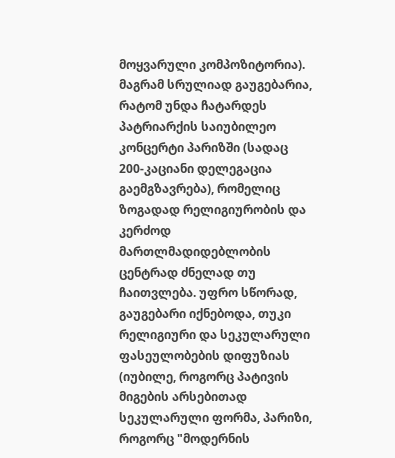მოყვარული კომპოზიტორია). მაგრამ სრულიად გაუგებარია, რატომ უნდა ჩატარდეს პატრიარქის საიუბილეო კონცერტი პარიზში (სადაც 200-კაციანი დელეგაცია გაემგზავრება), რომელიც ზოგადად რელიგიურობის და კერძოდ მართლმადიდებლობის ცენტრად ძნელად თუ ჩაითვლება. უფრო სწორად, გაუგებარი იქნებოდა, თუკი რელიგიური და სეკულარული ფასეულობების დიფუზიას  (იუბილე, როგორც პატივის მიგების არსებითად სეკულარული ფორმა, პარიზი, როგორც "მოდერნის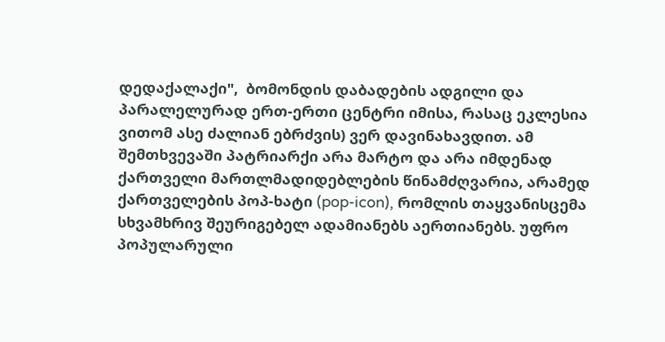დედაქალაქი",  ბომონდის დაბადების ადგილი და პარალელურად ერთ-ერთი ცენტრი იმისა, რასაც ეკლესია ვითომ ასე ძალიან ებრძვის) ვერ დავინახავდით. ამ შემთხვევაში პატრიარქი არა მარტო და არა იმდენად ქართველი მართლმადიდებლების წინამძღვარია, არამედ ქართველების პოპ-ხატი (pop-icon), რომლის თაყვანისცემა სხვამხრივ შეურიგებელ ადამიანებს აერთიანებს. უფრო პოპულარული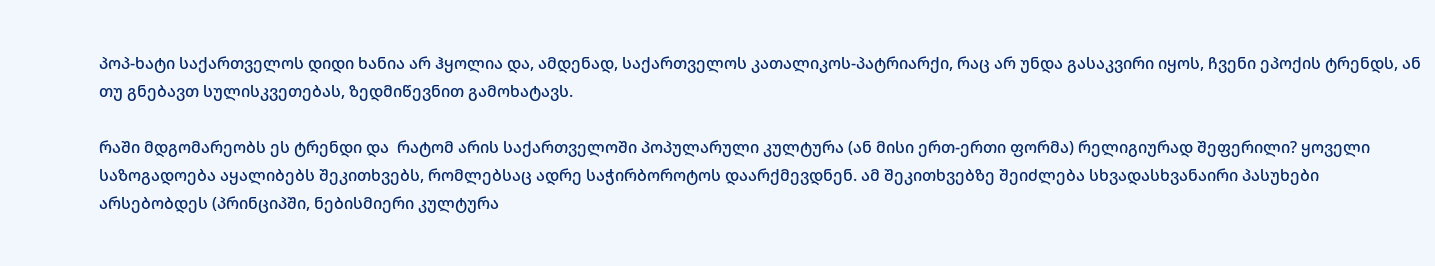პოპ-ხატი საქართველოს დიდი ხანია არ ჰყოლია და, ამდენად, საქართველოს კათალიკოს-პატრიარქი, რაც არ უნდა გასაკვირი იყოს, ჩვენი ეპოქის ტრენდს, ან თუ გნებავთ სულისკვეთებას, ზედმიწევნით გამოხატავს.

რაში მდგომარეობს ეს ტრენდი და  რატომ არის საქართველოში პოპულარული კულტურა (ან მისი ერთ-ერთი ფორმა) რელიგიურად შეფერილი? ყოველი საზოგადოება აყალიბებს შეკითხვებს, რომლებსაც ადრე საჭირბოროტოს დაარქმევდნენ. ამ შეკითხვებზე შეიძლება სხვადასხვანაირი პასუხები არსებობდეს (პრინციპში, ნებისმიერი კულტურა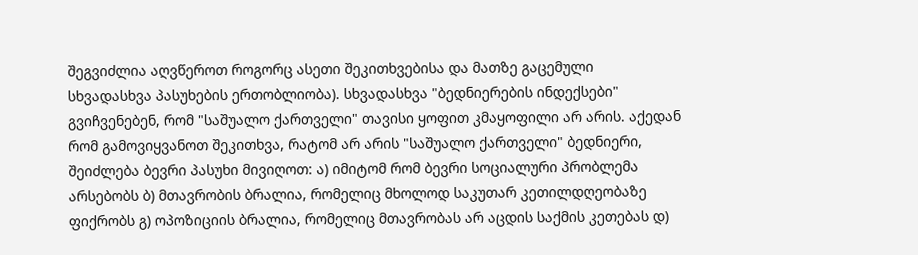შეგვიძლია აღვწეროთ როგორც ასეთი შეკითხვებისა და მათზე გაცემული სხვადასხვა პასუხების ერთობლიობა). სხვადასხვა "ბედნიერების ინდექსები" გვიჩვენებენ, რომ "საშუალო ქართველი" თავისი ყოფით კმაყოფილი არ არის. აქედან რომ გამოვიყვანოთ შეკითხვა, რატომ არ არის "საშუალო ქართველი" ბედნიერი, შეიძლება ბევრი პასუხი მივიღოთ: ა) იმიტომ რომ ბევრი სოციალური პრობლემა არსებობს ბ) მთავრობის ბრალია, რომელიც მხოლოდ საკუთარ კეთილდღეობაზე ფიქრობს გ) ოპოზიციის ბრალია, რომელიც მთავრობას არ აცდის საქმის კეთებას დ)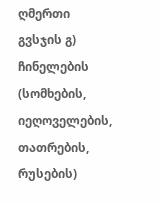ღმერთი გვსჯის გ) ჩინელების (სომხების, იეღოველების, თათრების, რუსების)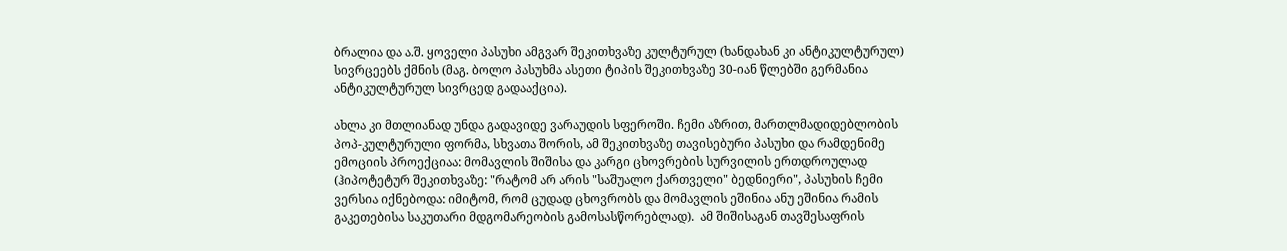ბრალია და ა.შ. ყოველი პასუხი ამგვარ შეკითხვაზე კულტურულ (ხანდახან კი ანტიკულტურულ) სივრცეებს ქმნის (მაგ. ბოლო პასუხმა ასეთი ტიპის შეკითხვაზე 30-იან წლებში გერმანია ანტიკულტურულ სივრცედ გადააქცია).

ახლა კი მთლიანად უნდა გადავიდე ვარაუდის სფეროში. ჩემი აზრით, მართლმადიდებლობის პოპ-კულტურული ფორმა, სხვათა შორის, ამ შეკითხვაზე თავისებური პასუხი და რამდენიმე ემოციის პროექციაა: მომავლის შიშისა და კარგი ცხოვრების სურვილის ერთდროულად (ჰიპოტეტურ შეკითხვაზე: "რატომ არ არის "საშუალო ქართველი" ბედნიერი", პასუხის ჩემი ვერსია იქნებოდა: იმიტომ, რომ ცუდად ცხოვრობს და მომავლის ეშინია ანუ ეშინია რამის გაკეთებისა საკუთარი მდგომარეობის გამოსასწორებლად).  ამ შიშისაგან თავშესაფრის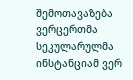შემოთავაზება ვერცერთმა სეკულარულმა ინსტანციამ ვერ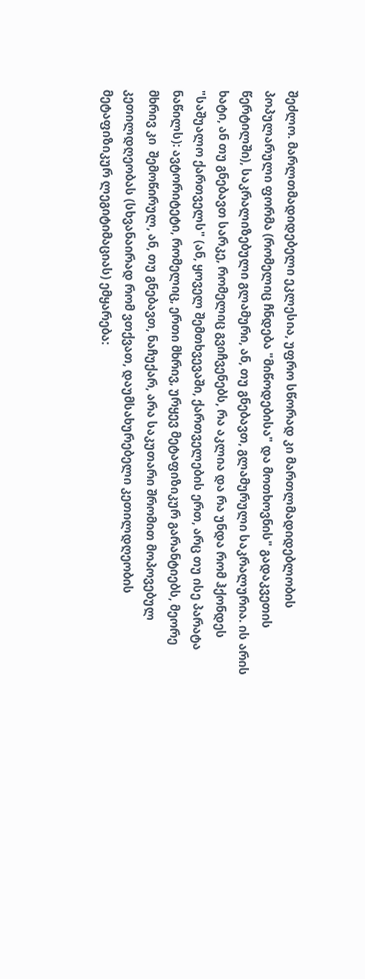შეძლო. მარლთმადიდებელი ეკლესია, უფრო სწორად კი მართლმადიდებლობის პოპულარული ფორმა (რომელიც ჩნდება "მიწოდებისა" და მოთხოვნის" გადაკვეთის წერტილში), საკრალიზებული გლამური, ან, თუ გნებავთ, გლამურული საკრალურია. ის არის ხატი, ან თუ გნებავთ სარკე, რომელიც გვიჩვენებს, რა აკლია და რა უნდა რომ ჰქონდეს "საშუალო ქართველს" (ან, ყოველ შემთხვევაში, ქართველების ერთ, არც თუ ისე პარატა ნაწილს): ავტორიტეტი, რომელიც, ერთი მხრივ, ურყევ მეტაფიზიკურ გარანტიებს, მეორე მხრივ კი  შემოწირულ, ან, თუ გნებავთ, ნაჩუქარ, არა საკუთარი შრომით მოპოვებულ კეთილდღეობას (სხვანაირად რომ ვთქვათ, დაუმსახურებელი კეთილდღეობის მეტაფიზიკურ ლეგიტიმაციას) ემყარება: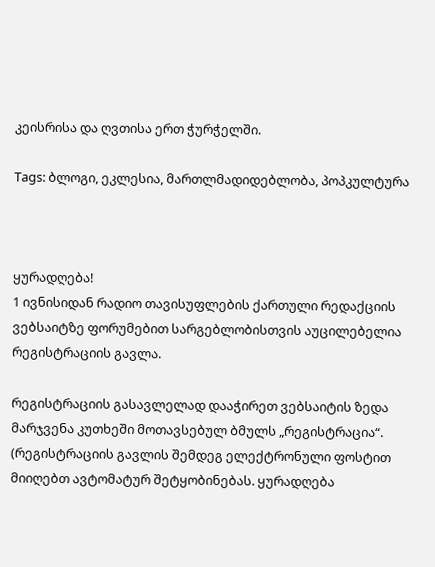კეისრისა და ღვთისა ერთ ჭურჭელში.

Tags: ბლოგი, ეკლესია, მართლმადიდებლობა, პოპკულტურა



ყურადღება!
1 ივნისიდან რადიო თავისუფლების ქართული რედაქციის ვებსაიტზე ფორუმებით სარგებლობისთვის აუცილებელია რეგისტრაციის გავლა.

რეგისტრაციის გასავლელად დააჭირეთ ვებსაიტის ზედა მარჯვენა კუთხეში მოთავსებულ ბმულს „რეგისტრაცია“. (რეგისტრაციის გავლის შემდეგ ელექტრონული ფოსტით მიიღებთ ავტომატურ შეტყობინებას. ყურადღება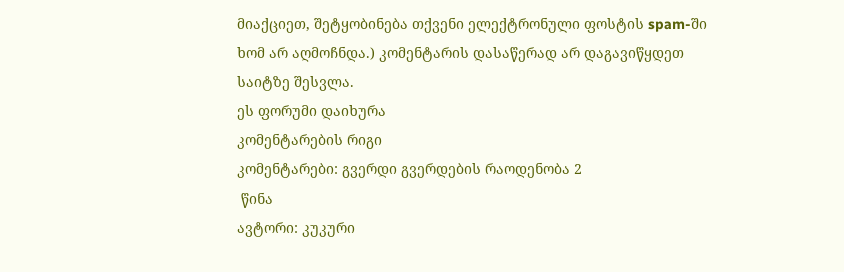მიაქციეთ, შეტყობინება თქვენი ელექტრონული ფოსტის spam-ში ხომ არ აღმოჩნდა.) კომენტარის დასაწერად არ დაგავიწყდეთ საიტზე შესვლა.
ეს ფორუმი დაიხურა
კომენტარების რიგი
კომენტარები: გვერდი გვერდების რაოდენობა 2
 წინა
ავტორი: კუკური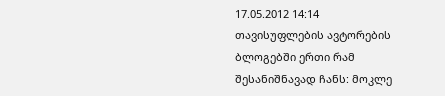17.05.2012 14:14
თავისუფლების ავტორების ბლოგებში ერთი რამ შესანიშნავად ჩანს: მოკლე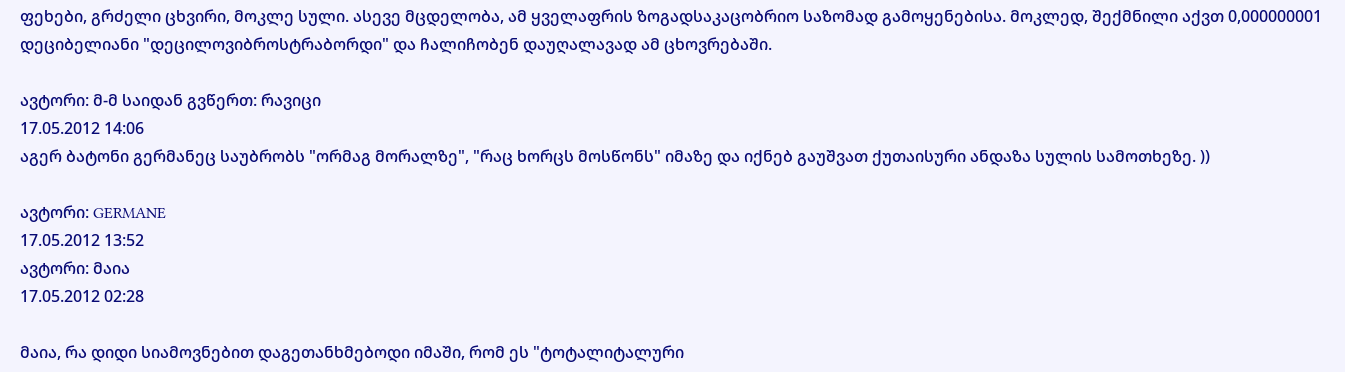ფეხები, გრძელი ცხვირი, მოკლე სული. ასევე მცდელობა, ამ ყველაფრის ზოგადსაკაცობრიო საზომად გამოყენებისა. მოკლედ, შექმნილი აქვთ 0,000000001 დეციბელიანი "დეცილოვიბროსტრაბორდი" და ჩალიჩობენ დაუღალავად ამ ცხოვრებაში.

ავტორი: მ-მ საიდან გვწერთ: რავიცი
17.05.2012 14:06
აგერ ბატონი გერმანეც საუბრობს "ორმაგ მორალზე", "რაც ხორცს მოსწონს" იმაზე და იქნებ გაუშვათ ქუთაისური ანდაზა სულის სამოთხეზე. ))

ავტორი: GERMANE
17.05.2012 13:52
ავტორი: მაია
17.05.2012 02:28

მაია, რა დიდი სიამოვნებით დაგეთანხმებოდი იმაში, რომ ეს "ტოტალიტალური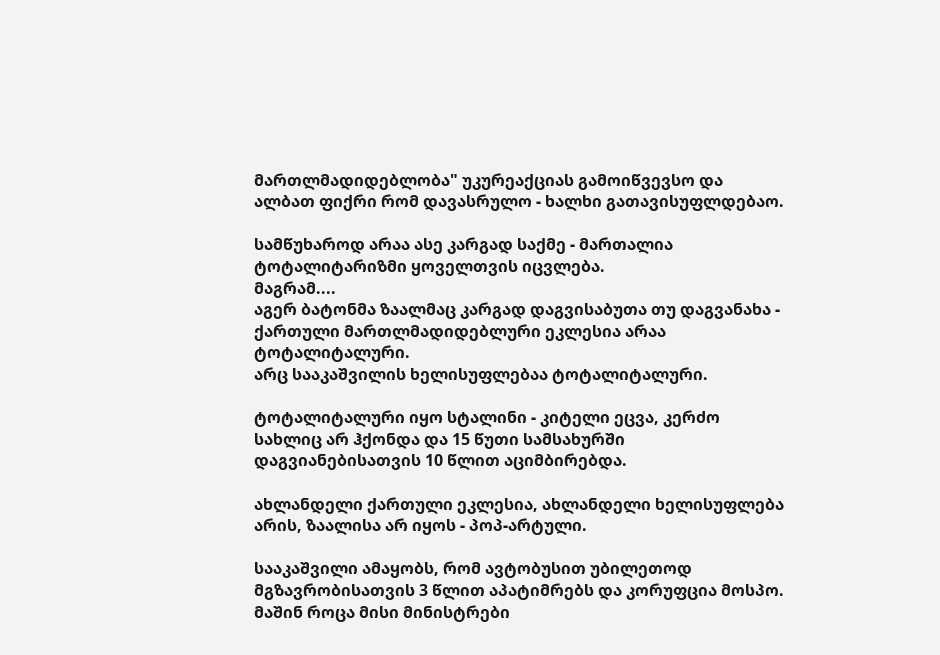მართლმადიდებლობა" უკურეაქციას გამოიწვევსო და ალბათ ფიქრი რომ დავასრულო - ხალხი გათავისუფლდებაო.

სამწუხაროდ არაა ასე კარგად საქმე - მართალია ტოტალიტარიზმი ყოველთვის იცვლება.
მაგრამ....
აგერ ბატონმა ზაალმაც კარგად დაგვისაბუთა თუ დაგვანახა - ქართული მართლმადიდებლური ეკლესია არაა ტოტალიტალური.
არც სააკაშვილის ხელისუფლებაა ტოტალიტალური.

ტოტალიტალური იყო სტალინი - კიტელი ეცვა, კერძო სახლიც არ ჰქონდა და 15 წუთი სამსახურში დაგვიანებისათვის 10 წლით აციმბირებდა.

ახლანდელი ქართული ეკლესია, ახლანდელი ხელისუფლება არის, ზაალისა არ იყოს - პოპ-არტული.

სააკაშვილი ამაყობს, რომ ავტობუსით უბილეთოდ მგზავრობისათვის 3 წლით აპატიმრებს და კორუფცია მოსპო. მაშინ როცა მისი მინისტრები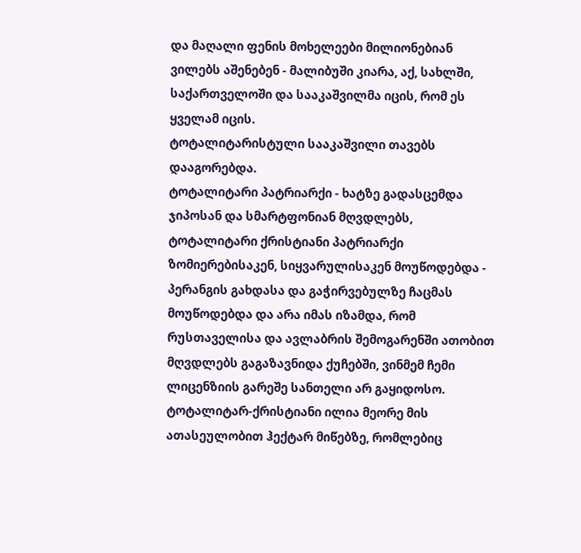და მაღალი ფენის მოხელეები მილიონებიან ვილებს აშენებენ - მალიბუში კიარა, აქ, სახლში, საქართველოში და სააკაშვილმა იცის, რომ ეს ყველამ იცის.
ტოტალიტარისტული სააკაშვილი თავებს დააგორებდა.
ტოტალიტარი პატრიარქი - ხატზე გადასცემდა ჯიპოსან და სმარტფონიან მღვდლებს, ტოტალიტარი ქრისტიანი პატრიარქი ზომიერებისაკენ, სიყვარულისაკენ მოუწოდებდა - პერანგის გახდასა და გაჭირვებულზე ჩაცმას მოუწოდებდა და არა იმას იზამდა, რომ რუსთაველისა და ავლაბრის შემოგარენში ათობით მღვდლებს გაგაზავნიდა ქუჩებში, ვინმემ ჩემი ლიცენზიის გარეშე სანთელი არ გაყიდოსო. ტოტალიტარ-ქრისტიანი ილია მეორე მის ათასეულობით ჰექტარ მიწებზე, რომლებიც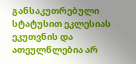განსაკუთრებული სტატუსით ეკლესიას ეკუთვნის და ათეულწლებია არ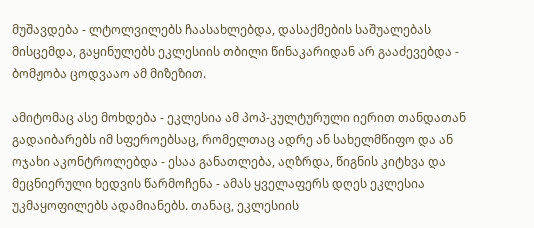მუშავდება - ლტოლვილებს ჩაასახლებდა, დასაქმების საშუალებას მისცემდა, გაყინულებს ეკლესიის თბილი წინაკარიდან არ გააძევებდა - ბომჟობა ცოდვააო ამ მიზეზით.

ამიტომაც ასე მოხდება - ეკლესია ამ პოპ-კულტურული იერით თანდათან გადაიბარებს იმ სფეროებსაც, რომელთაც ადრე ან სახელმწიფო და ან ოჯახი აკონტროლებდა - ესაა განათლება, აღზრდა, წიგნის კიტხვა და მეცნიერული ხედვის წარმოჩენა - ამას ყველაფერს დღეს ეკლესია უკმაყოფილებს ადამიანებს. თანაც, ეკლესიის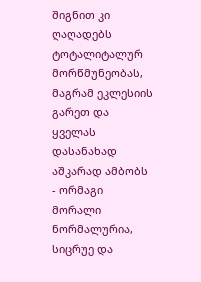შიგნით კი ღაღადებს ტოტალიტალურ მორწმუნეობას, მაგრამ ეკლესიის გარეთ და ყველას დასანახად აშკარად ამბობს - ორმაგი მორალი ნორმალურია, სიცრუე და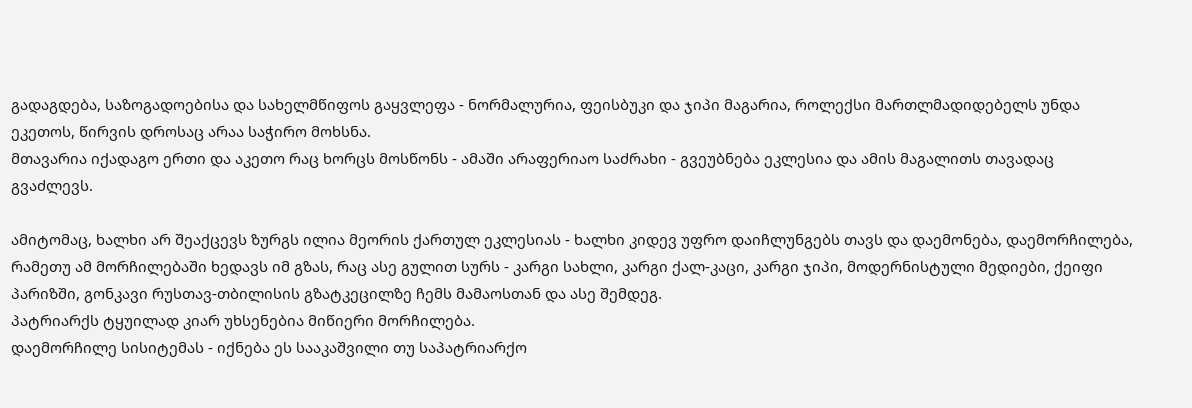გადაგდება, საზოგადოებისა და სახელმწიფოს გაყვლეფა - ნორმალურია, ფეისბუკი და ჯიპი მაგარია, როლექსი მართლმადიდებელს უნდა ეკეთოს, წირვის დროსაც არაა საჭირო მოხსნა.
მთავარია იქადაგო ერთი და აკეთო რაც ხორცს მოსწონს - ამაში არაფერიაო საძრახი - გვეუბნება ეკლესია და ამის მაგალითს თავადაც გვაძლევს.

ამიტომაც, ხალხი არ შეაქცევს ზურგს ილია მეორის ქართულ ეკლესიას - ხალხი კიდევ უფრო დაიჩლუნგებს თავს და დაემონება, დაემორჩილება, რამეთუ ამ მორჩილებაში ხედავს იმ გზას, რაც ასე გულით სურს - კარგი სახლი, კარგი ქალ-კაცი, კარგი ჯიპი, მოდერნისტული მედიები, ქეიფი პარიზში, გონკავი რუსთავ-თბილისის გზატკეცილზე ჩემს მამაოსთან და ასე შემდეგ.
პატრიარქს ტყუილად კიარ უხსენებია მიწიერი მორჩილება.
დაემორჩილე სისიტემას - იქნება ეს სააკაშვილი თუ საპატრიარქო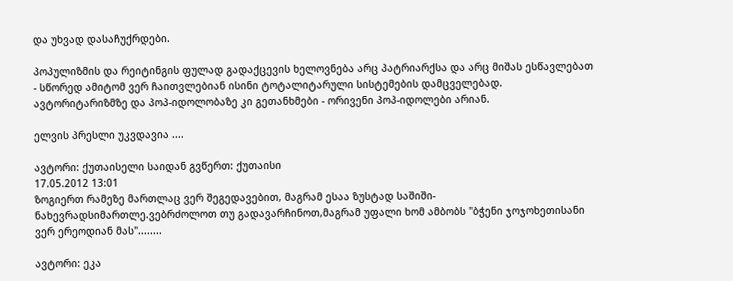და უხვად დასაჩუქრდები.

პოპულიზმის და რეიტინგის ფულად გადაქცევის ხელოვნება არც პატრიარქსა და არც მიშას ესწავლებათ - სწორედ ამიტომ ვერ ჩაითვლებიან ისინი ტოტალიტარული სისტემების დამცველებად.
ავტორიტარიზმზე და პოპ-იდოლობაზე კი გეთანხმები - ორივენი პოპ-იდოლები არიან.

ელვის პრესლი უკვდავია ....

ავტორი: ქუთაისელი საიდან გვწერთ: ქუთაისი
17.05.2012 13:01
ზოგიერთ რამეზე მართლაც ვერ შეგედავებით, მაგრამ ესაა ზუსტად საშიში-ნახევრადსიმართლე.ვებრძოლოთ თუ გადავარჩინოთ,მაგრამ უფალი ხომ ამბობს "ბჭენი ჯოჯოხეთისანი ვერ ერეოდიან მას"........

ავტორი: ეკა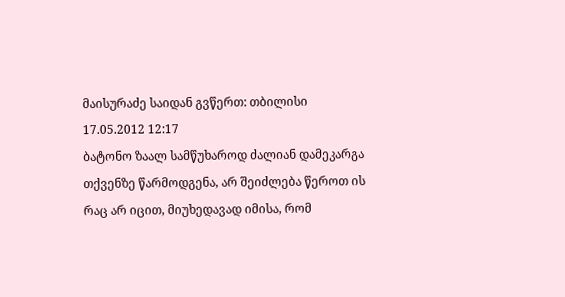მაისურაძე საიდან გვწერთ: თბილისი
17.05.2012 12:17
ბატონო ზაალ სამწუხაროდ ძალიან დამეკარგა თქვენზე წარმოდგენა, არ შეიძლება წეროთ ის რაც არ იცით, მიუხედავად იმისა, რომ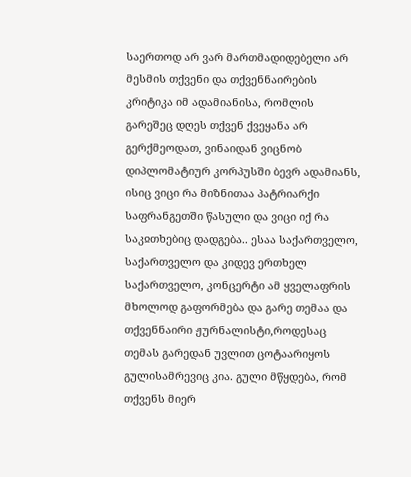საერთოდ არ ვარ მართმადიდებელი არ მესმის თქვენი და თქვენნაირების კრიტიკა იმ ადამიანისა, რომლის გარეშეც დღეს თქვენ ქვეყანა არ გერქმეოდათ, ვინაიდან ვიცნობ დიპლომატიურ კორპუსში ბევრ ადამიანს, ისიც ვიცი რა მიზნითაა პატრიარქი საფრანგეთში წასული და ვიცი იქ რა საკჲთხებიც დადგება.. ესაა საქართველო, საქართველო და კიდევ ერთხელ საქართველო, კონცერტი ამ ყველაფრის მხოლოდ გაფორმება და გარე თემაა და თქვენნაირი ჟურნალისტი,როდესაც თემას გარედან უვლით ცოტაარიყოს გულისამრევიც კია. გული მწყდება, რომ თქვენს მიერ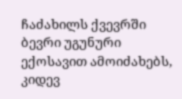ჩაძახილს ქვევრში ბევრი უგუნური ექოსავით ამოიძახებს, კიდევ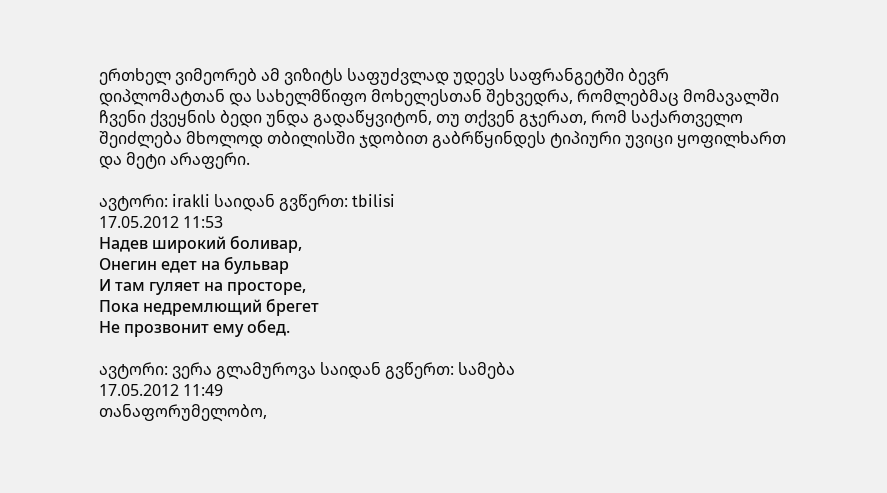ერთხელ ვიმეორებ ამ ვიზიტს საფუძვლად უდევს საფრანგეტში ბევრ დიპლომატთან და სახელმწიფო მოხელესთან შეხვედრა, რომლებმაც მომავალში ჩვენი ქვეყნის ბედი უნდა გადაწყვიტონ, თუ თქვენ გჯერათ, რომ საქართველო შეიძლება მხოლოდ თბილისში ჯდობით გაბრწყინდეს ტიპიური უვიცი ყოფილხართ და მეტი არაფერი.

ავტორი: irakli საიდან გვწერთ: tbilisi
17.05.2012 11:53
Надев широкий боливар,
Онегин едет на бульвар
И там гуляет на просторе,
Пока недремлющий брегет
Не прозвонит ему обед.

ავტორი: ვერა გლამუროვა საიდან გვწერთ: სამება
17.05.2012 11:49
თანაფორუმელობო,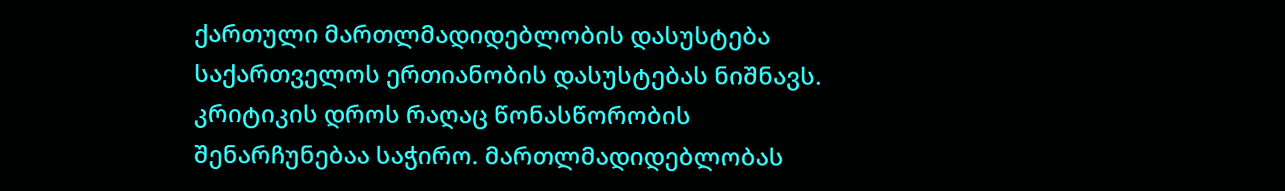ქართული მართლმადიდებლობის დასუსტება საქართველოს ერთიანობის დასუსტებას ნიშნავს. კრიტიკის დროს რაღაც წონასწორობის შენარჩუნებაა საჭირო. მართლმადიდებლობას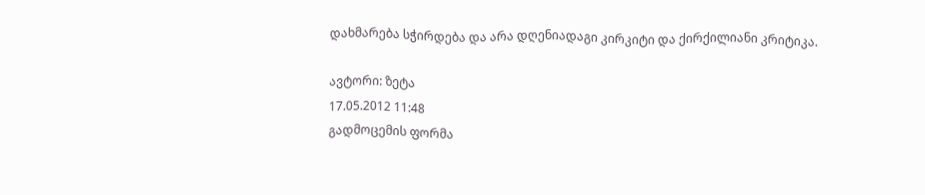დახმარება სჭირდება და არა დღენიადაგი კირკიტი და ქირქილიანი კრიტიკა.

ავტორი: ზეტა
17.05.2012 11:48
გადმოცემის ფორმა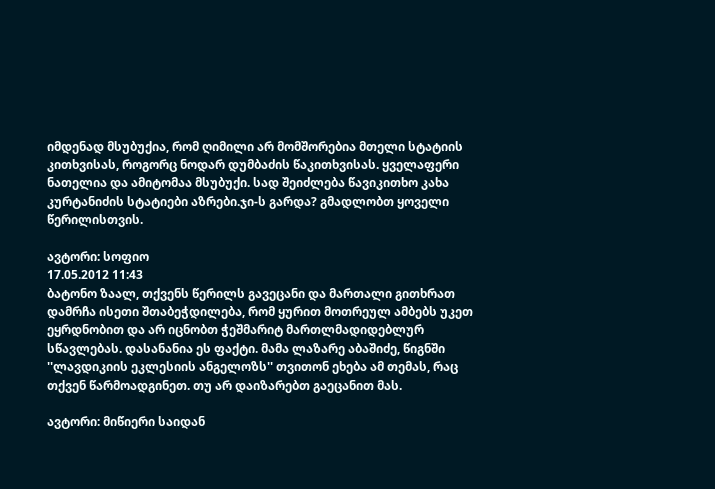იმდენად მსუბუქია, რომ ღიმილი არ მომშორებია მთელი სტატიის კითხვისას, როგორც ნოდარ დუმბაძის წაკითხვისას. ყველაფერი ნათელია და ამიტომაა მსუბუქი. სად შეიძლება წავიკითხო კახა კურტანიძის სტატიები აზრები.ჯი-ს გარდა? გმადლობთ ყოველი წერილისთვის.

ავტორი: სოფიო
17.05.2012 11:43
ბატონო ზაალ, თქვენს წერილს გავეცანი და მართალი გითხრათ დამრჩა ისეთი შთაბეჭდილება, რომ ყურით მოთრეულ ამბებს უკეთ ეყრდნობით და არ იცნობთ ჭეშმარიტ მართლმადიდებლურ სწავლებას. დასანანია ეს ფაქტი. მამა ლაზარე აბაშიძე, წიგნში ''ლავდიკიის ეკლესიის ანგელოზს'' თვითონ ეხება ამ თემას, რაც თქვენ წარმოადგინეთ. თუ არ დაიზარებთ გაეცანით მას.

ავტორი: მიწიერი საიდან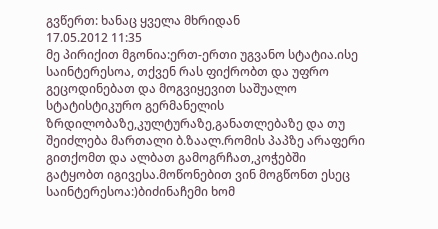გვწერთ: ხანაც ყველა მხრიდან
17.05.2012 11:35
მე პირიქით მგონია:ერთ-ერთი უგვანო სტატია.ისე საინტერესოა, თქვენ რას ფიქრობთ და უფრო გეცოდინებათ და მოგვიყევით საშუალო სტატისტიკურო გერმანელის ზრდილობაზე,კულტურაზე,განათლებაზე და თუ შეიძლება მართალი ბ.ზაალ.რომის პაპზე არაფერი გითქომთ და ალბათ გამოგრჩათ,კოჭებში გატყობთ იგივესა.მოწონებით ვინ მოგწონთ ესეც საინტერესოა:)ბიძინაჩემი ხომ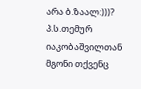არა ბ.ზაალ:)))?
პ.ს.თემურ იაკობაშვილთან მგონი თქვენც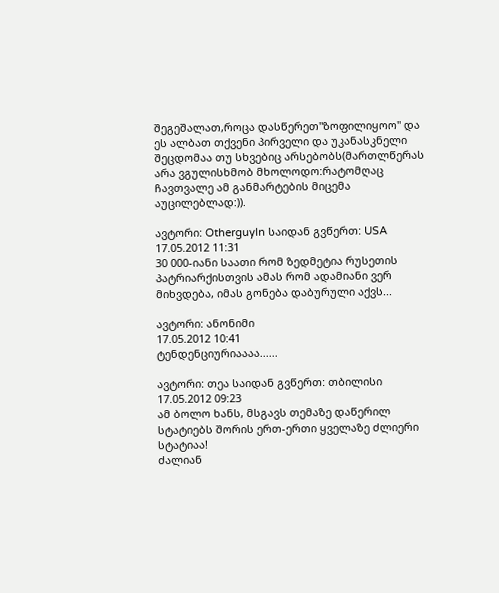შეგეშალათ,როცა დასწერეთ"ზოფილიყოო" და ეს ალბათ თქვენი პირველი და უკანასკნელი შეცდომაა თუ სხვებიც არსებობს(მართლწერას არა ვგულისხმობ მხოლოდო:რატომღაც ჩავთვალე ამ განმარტების მიცემა აუცილებლად:)).

ავტორი: Otherguyln საიდან გვწერთ: USA
17.05.2012 11:31
30 000-იანი საათი რომ ზედმეტია რუსეთის პატრიარქისთვის ამას რომ ადამიანი ვერ მიხვდება, იმას გონება დაბურული აქვს...

ავტორი: ანონიმი
17.05.2012 10:41
ტენდენციურიაააა......

ავტორი: თეა საიდან გვწერთ: თბილისი
17.05.2012 09:23
ამ ბოლო ხანს, მსგავს თემაზე დაწერილ სტატიებს შორის ერთ-ერთი ყველაზე ძლიერი სტატიაა!
ძალიან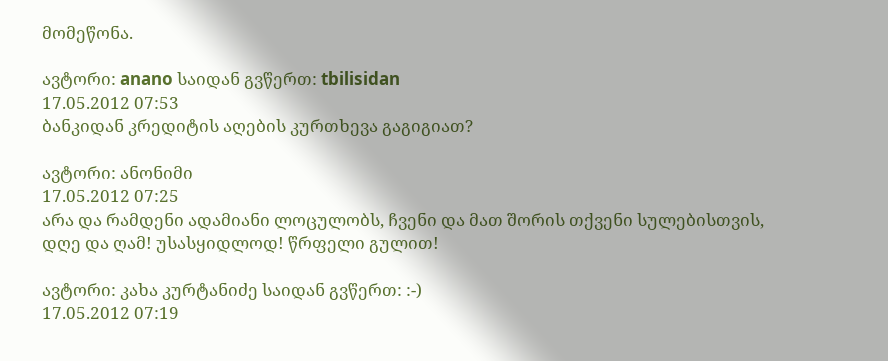მომეწონა.

ავტორი: anano საიდან გვწერთ: tbilisidan
17.05.2012 07:53
ბანკიდან კრედიტის აღების კურთხევა გაგიგიათ?

ავტორი: ანონიმი
17.05.2012 07:25
არა და რამდენი ადამიანი ლოცულობს, ჩვენი და მათ შორის თქვენი სულებისთვის, დღე და ღამ! უსასყიდლოდ! წრფელი გულით!

ავტორი: კახა კურტანიძე საიდან გვწერთ: :-)
17.05.2012 07:19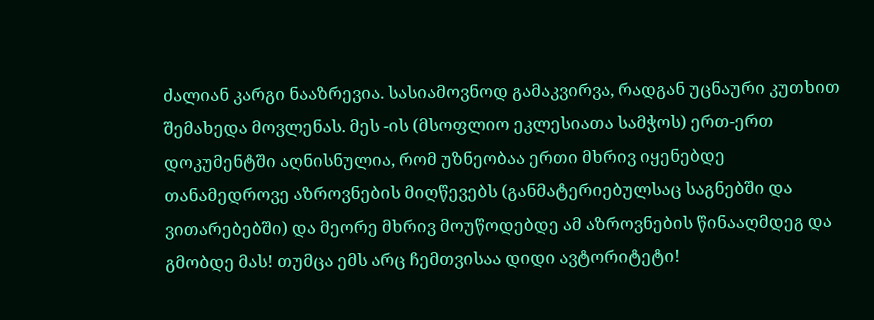ძალიან კარგი ნააზრევია. სასიამოვნოდ გამაკვირვა, რადგან უცნაური კუთხით შემახედა მოვლენას. მეს -ის (მსოფლიო ეკლესიათა სამჭოს) ერთ-ერთ დოკუმენტში აღნისნულია, რომ უზნეობაა ერთი მხრივ იყენებდე თანამედროვე აზროვნების მიღწევებს (განმატერიებულსაც საგნებში და ვითარებებში) და მეორე მხრივ მოუწოდებდე ამ აზროვნების წინააღმდეგ და გმობდე მას! თუმცა ემს არც ჩემთვისაა დიდი ავტორიტეტი!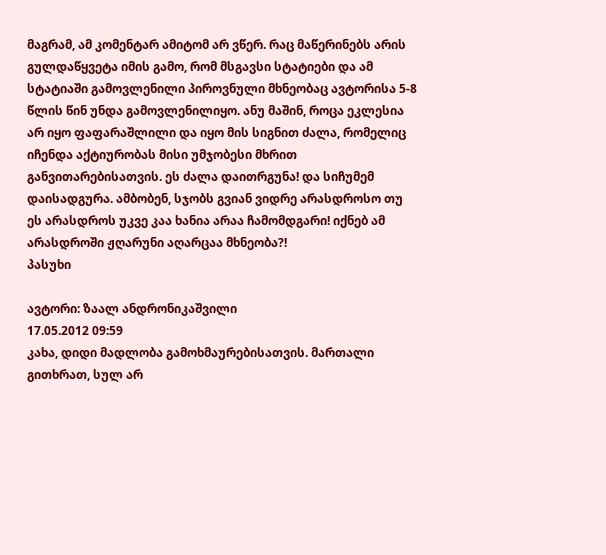მაგრამ, ამ კომენტარ ამიტომ არ ვწერ. რაც მაწერინებს არის გულდაწყვეტა იმის გამო, რომ მსგავსი სტატიები და ამ სტატიაში გამოვლენილი პიროვნული მხნეობაც ავტორისა 5-8 წლის წინ უნდა გამოვლენილიყო. ანუ მაშინ, როცა ეკლესია არ იყო ფაფარაშლილი და იყო მის სიგნით ძალა, რომელიც იჩენდა აქტიურობას მისი უმჯობესი მხრით განვითარებისათვის. ეს ძალა დაითრგუნა! და სიჩუმემ დაისადგურა. ამბობენ, სჯობს გვიან ვიდრე არასდროსო თუ ეს არასდროს უკვე კაა ხანია არაა ჩამომდგარი! იქნებ ამ არასდროში ჟღარუნი აღარცაა მხნეობა?!
პასუხი

ავტორი: ზაალ ანდრონიკაშვილი
17.05.2012 09:59
კახა, დიდი მადლობა გამოხმაურებისათვის. მართალი გითხრათ, სულ არ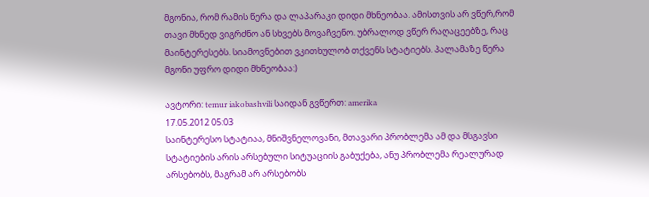მგონია, რომ რამის წერა და ლაპარაკი დიდი მხნეობაა. ამისთვის არ ვწერ,რომ თავი მხნედ ვიგრძნო ან სხვებს მოვაჩვენო. უბრალოდ ვწერ რაღაცეებზე, რაც მაინტერესებს. სიამოვნებით ვკითხულობ თქვენს სტატიებს. პალამაზე წერა მგონი უფრო დიდი მხნეობაა:)

ავტორი: temur iakobashvili საიდან გვწერთ: amerika
17.05.2012 05:03
საინტერესო სტატიაა, მნიშვნელოვანი, მთავარი პრობლემა ამ და მსგავსი სტატიების არის არსებული სიტუაციის გაბუქება, ანუ პრობლემა რეალურად არსებობს, მაგრამ არ არსებობს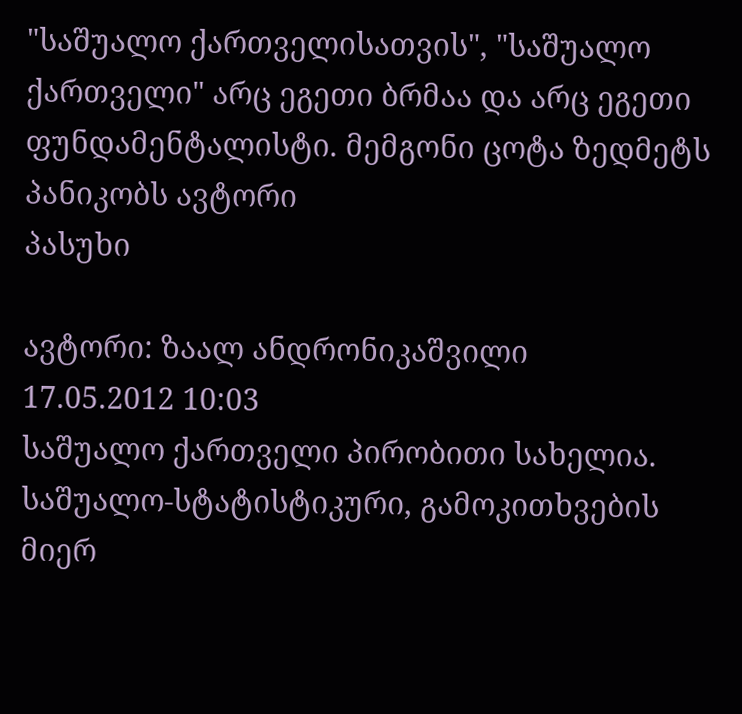"საშუალო ქართველისათვის", "საშუალო ქართველი" არც ეგეთი ბრმაა და არც ეგეთი ფუნდამენტალისტი. მემგონი ცოტა ზედმეტს პანიკობს ავტორი
პასუხი

ავტორი: ზაალ ანდრონიკაშვილი
17.05.2012 10:03
საშუალო ქართველი პირობითი სახელია. საშუალო-სტატისტიკური, გამოკითხვების მიერ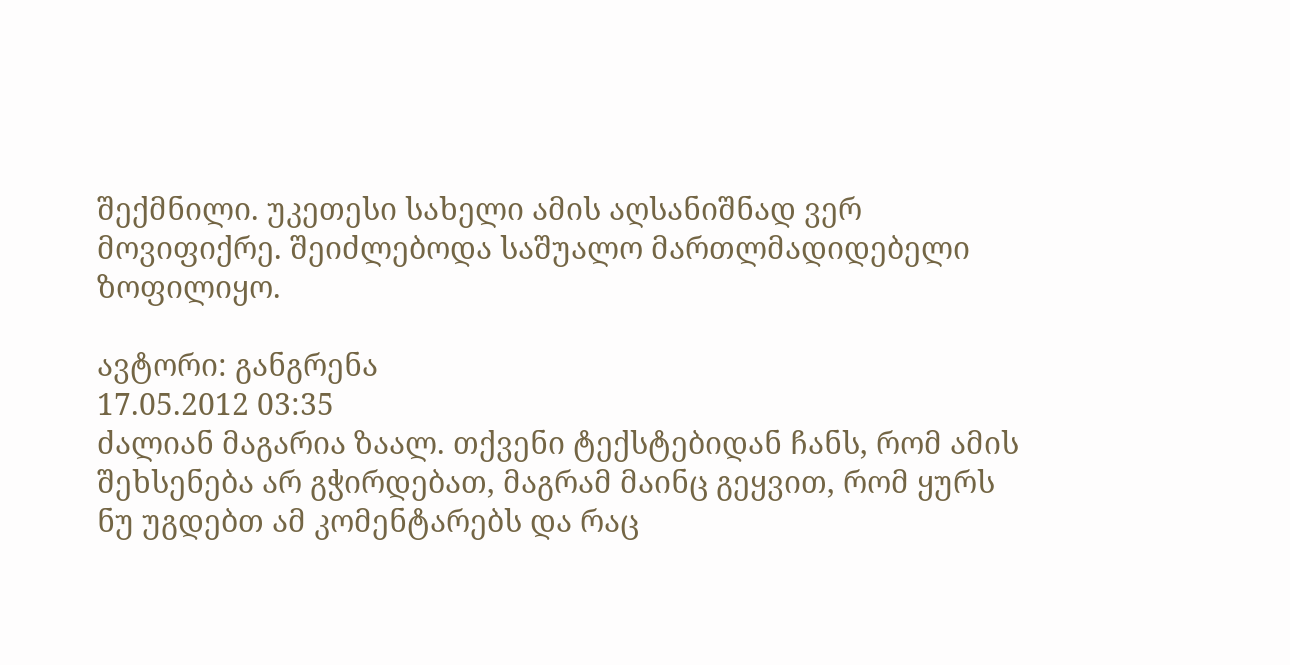შექმნილი. უკეთესი სახელი ამის აღსანიშნად ვერ მოვიფიქრე. შეიძლებოდა საშუალო მართლმადიდებელი ზოფილიყო.

ავტორი: განგრენა
17.05.2012 03:35
ძალიან მაგარია ზაალ. თქვენი ტექსტებიდან ჩანს, რომ ამის შეხსენება არ გჭირდებათ, მაგრამ მაინც გეყვით, რომ ყურს ნუ უგდებთ ამ კომენტარებს და რაც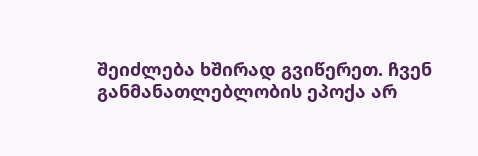შეიძლება ხშირად გვიწერეთ. ჩვენ განმანათლებლობის ეპოქა არ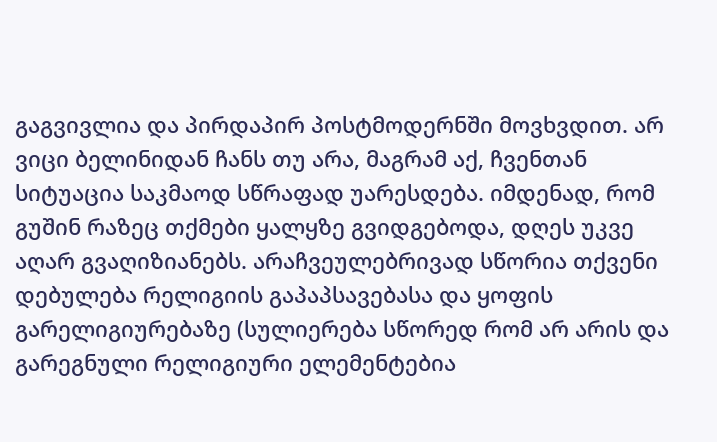გაგვივლია და პირდაპირ პოსტმოდერნში მოვხვდით. არ ვიცი ბელინიდან ჩანს თუ არა, მაგრამ აქ, ჩვენთან სიტუაცია საკმაოდ სწრაფად უარესდება. იმდენად, რომ გუშინ რაზეც თქმები ყალყზე გვიდგებოდა, დღეს უკვე აღარ გვაღიზიანებს. არაჩვეულებრივად სწორია თქვენი დებულება რელიგიის გაპაპსავებასა და ყოფის გარელიგიურებაზე (სულიერება სწორედ რომ არ არის და გარეგნული რელიგიური ელემენტებია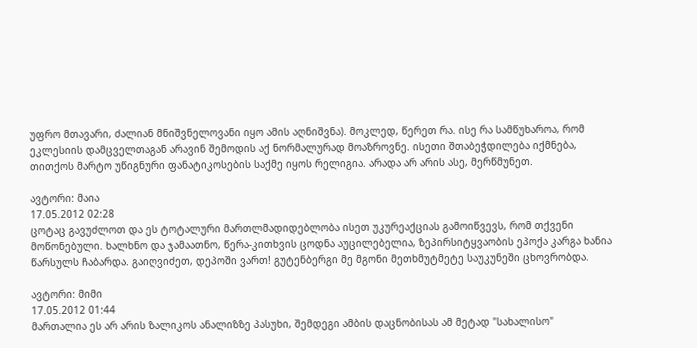უფრო მთავარი, ძალიან მნიშვნელოვანი იყო ამის აღნიშვნა). მოკლედ, წერეთ რა. ისე რა სამწუხაროა, რომ ეკლესიის დამცველთაგან არავინ შემოდის აქ ნორმალურად მოაზროვნე. ისეთი შთაბეჭდილება იქმნება, თითქოს მარტო უწიგნური ფანატიკოსების საქმე იყოს რელიგია. არადა არ არის ასე, მერწმუნეთ.

ავტორი: მაია
17.05.2012 02:28
ცოტაც გავუძლოთ და ეს ტოტალური მართლმადიდებლობა ისეთ უკურეაქციას გამოიწვევს, რომ თქვენი მოწონებული. ხალხნო და ჯამაათნო, წერა-კითხვის ცოდნა აუცილებელია, ზეპირსიტყვაობის ეპოქა კარგა ხანია წარსულს ჩაბარდა. გაიღვიძეთ, დეპოში ვართ! გუტენბერგი მე მგონი მეთხმუტმეტე საუკუნეში ცხოვრობდა.

ავტორი: მიმი
17.05.2012 01:44
მართალია ეს არ არის ზალიკოს ანალიზზე პასუხი, შემდეგი ამბის დაცნობისას ამ მეტად "სახალისო"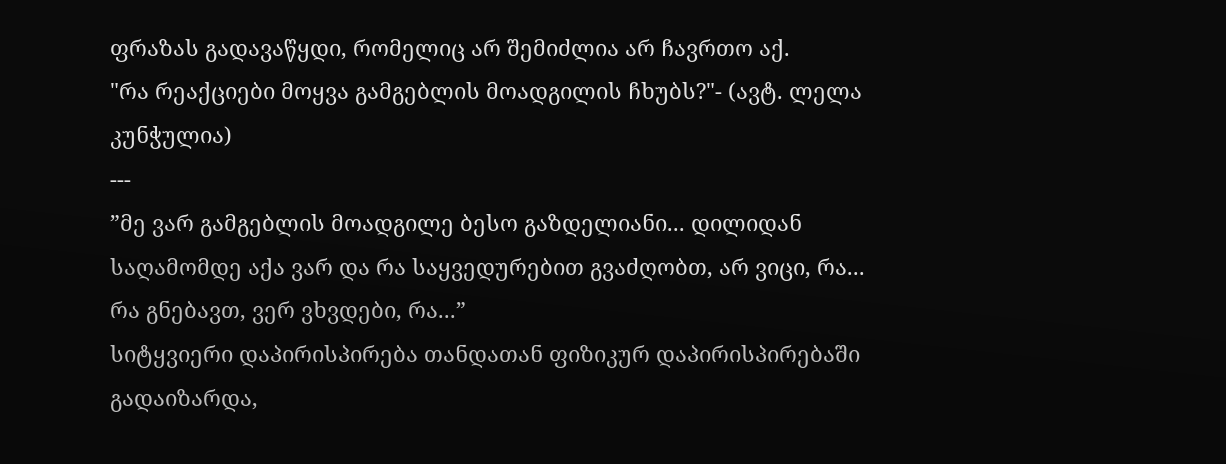ფრაზას გადავაწყდი, რომელიც არ შემიძლია არ ჩავრთო აქ.
"რა რეაქციები მოყვა გამგებლის მოადგილის ჩხუბს?"- (ავტ. ლელა კუნჭულია)
---
”მე ვარ გამგებლის მოადგილე ბესო გაზდელიანი... დილიდან საღამომდე აქა ვარ და რა საყვედურებით გვაძღობთ, არ ვიცი, რა... რა გნებავთ, ვერ ვხვდები, რა...”
სიტყვიერი დაპირისპირება თანდათან ფიზიკურ დაპირისპირებაში გადაიზარდა,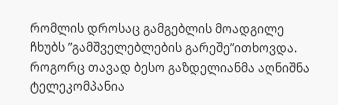რომლის დროსაც გამგებლის მოადგილე ჩხუბს ”გამშველებლების გარეშე”ითხოვდა.
როგორც თავად ბესო გაზდელიანმა აღნიშნა ტელეკომპანია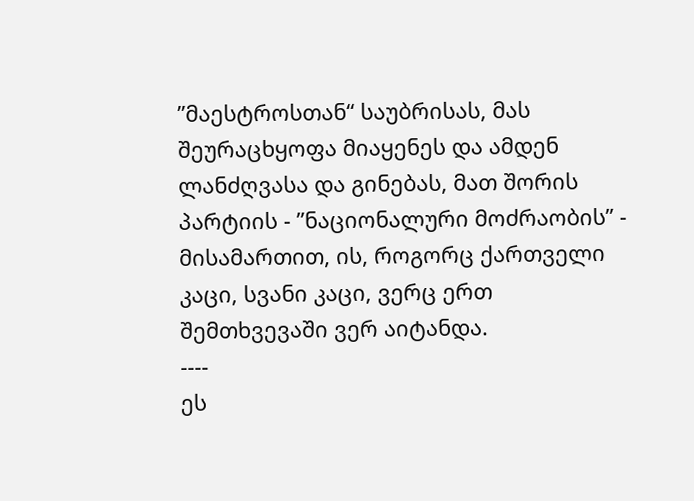”მაესტროსთან“ საუბრისას, მას შეურაცხყოფა მიაყენეს და ამდენ ლანძღვასა და გინებას, მათ შორის პარტიის - ”ნაციონალური მოძრაობის” - მისამართით, ის, როგორც ქართველი კაცი, სვანი კაცი, ვერც ერთ შემთხვევაში ვერ აიტანდა.
----
ეს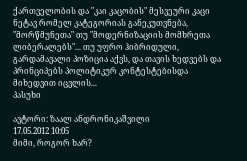ქართველობის და "კაი კაცობის" მესვეური კაცი ნეტავ რომელ კატეგორიას განეკუთვნება, "მორწმუნეთა" თუ "მოდერნიზაციის მომხრეთა ლიბერალებს"... თუ უფრო ჰიბრიდული, გარდამავალი პოზიცია აქვს, და თავის ხედვებს და პრინციპებს პოლიტიკურ კონტესტებისდა მიხედვით იცვლის...
პასუხი

ავტორი: ზაალ ანდრონიკაშვილი
17.05.2012 10:05
მიმი, როგორ ხარ?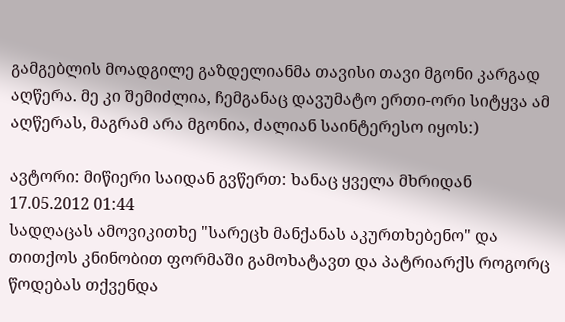გამგებლის მოადგილე გაზდელიანმა თავისი თავი მგონი კარგად აღწერა. მე კი შემიძლია, ჩემგანაც დავუმატო ერთი-ორი სიტყვა ამ აღწერას, მაგრამ არა მგონია, ძალიან საინტერესო იყოს:)

ავტორი: მიწიერი საიდან გვწერთ: ხანაც ყველა მხრიდან
17.05.2012 01:44
სადღაცას ამოვიკითხე "სარეცხ მანქანას აკურთხებენო" და თითქოს კნინობით ფორმაში გამოხატავთ და პატრიარქს როგორც წოდებას თქვენდა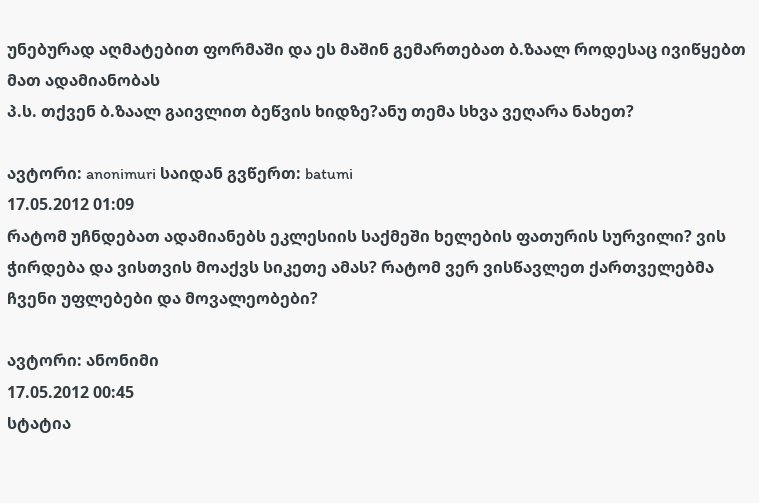უნებურად აღმატებით ფორმაში და ეს მაშინ გემართებათ ბ.ზაალ როდესაც ივიწყებთ მათ ადამიანობას
პ.ს. თქვენ ბ.ზაალ გაივლით ბეწვის ხიდზე?ანუ თემა სხვა ვეღარა ნახეთ?

ავტორი: anonimuri საიდან გვწერთ: batumi
17.05.2012 01:09
რატომ უჩნდებათ ადამიანებს ეკლესიის საქმეში ხელების ფათურის სურვილი? ვის ჭირდება და ვისთვის მოაქვს სიკეთე ამას? რატომ ვერ ვისწავლეთ ქართველებმა ჩვენი უფლებები და მოვალეობები?

ავტორი: ანონიმი
17.05.2012 00:45
სტატია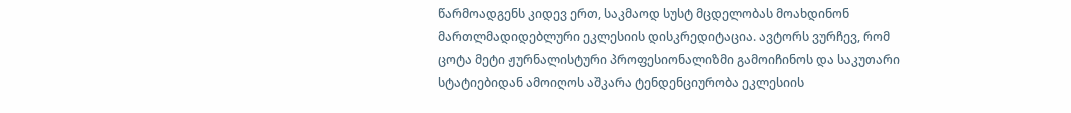წარმოადგენს კიდევ ერთ, საკმაოდ სუსტ მცდელობას მოახდინონ მართლმადიდებლური ეკლესიის დისკრედიტაცია. ავტორს ვურჩევ, რომ ცოტა მეტი ჟურნალისტური პროფესიონალიზმი გამოიჩინოს და საკუთარი სტატიებიდან ამოიღოს აშკარა ტენდენციურობა ეკლესიის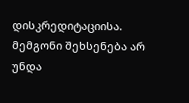დისკრედიტაციისა. მემგონი შეხსენება არ უნდა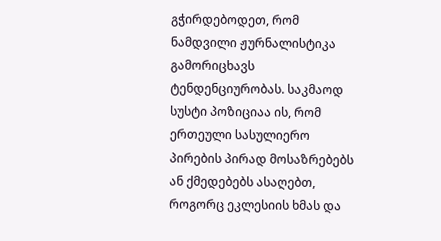გჭირდებოდეთ, რომ ნამდვილი ჟურნალისტიკა გამორიცხავს ტენდენციურობას. საკმაოდ სუსტი პოზიციაა ის, რომ ერთეული სასულიერო პირების პირად მოსაზრებებს ან ქმედებებს ასაღებთ, როგორც ეკლესიის ხმას და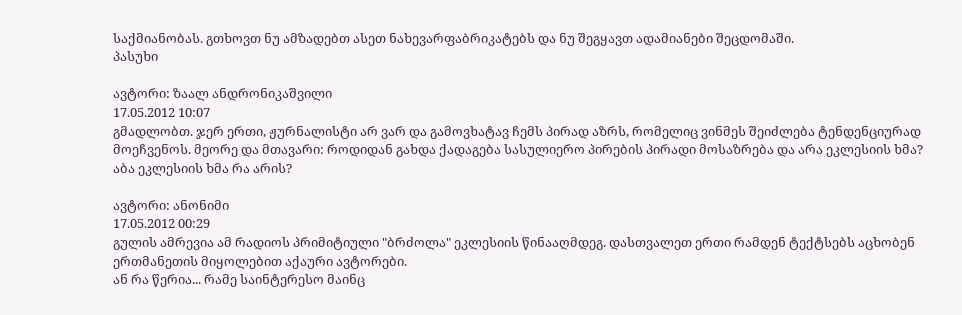საქმიანობას. გთხოვთ ნუ ამზადებთ ასეთ ნახევარფაბრიკატებს და ნუ შეგყავთ ადამიანები შეცდომაში.
პასუხი

ავტორი: ზაალ ანდრონიკაშვილი
17.05.2012 10:07
გმადლობთ. ჯერ ერთი, ჟურნალისტი არ ვარ და გამოვხატავ ჩემს პირად აზრს, რომელიც ვინმეს შეიძლება ტენდენციურად მოეჩვენოს. მეორე და მთავარი: როდიდან გახდა ქადაგება სასულიერო პირების პირადი მოსაზრება და არა ეკლესიის ხმა? აბა ეკლესიის ხმა რა არის?

ავტორი: ანონიმი
17.05.2012 00:29
გულის ამრევია ამ რადიოს პრიმიტიული "ბრძოლა" ეკლესიის წინააღმდეგ. დასთვალეთ ერთი რამდენ ტექტსებს აცხობენ ერთმანეთის მიყოლებით აქაური ავტორები.
ან რა წერია... რამე საინტერესო მაინც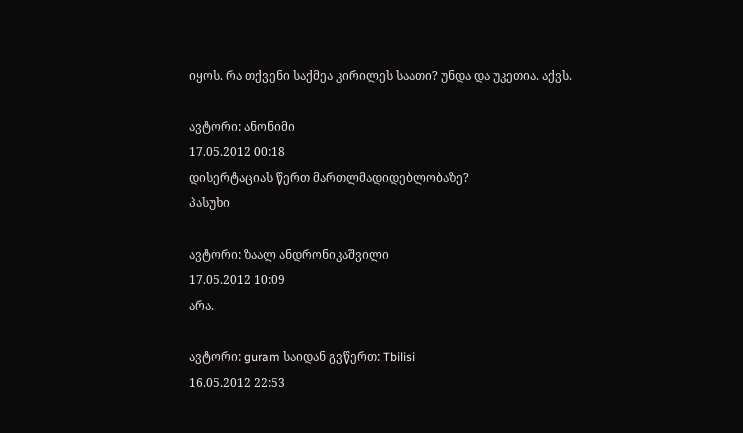იყოს. რა თქვენი საქმეა კირილეს საათი? უნდა და უკეთია. აქვს.

ავტორი: ანონიმი
17.05.2012 00:18
დისერტაციას წერთ მართლმადიდებლობაზე?
პასუხი

ავტორი: ზაალ ანდრონიკაშვილი
17.05.2012 10:09
არა.

ავტორი: guram საიდან გვწერთ: Tbilisi
16.05.2012 22:53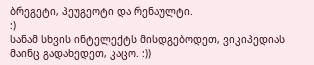ბრეგეტი, პეუგეოტი და რენაულტი.
:)
სანამ სხვის ინტელექტს მისდგებოდეთ, ვიკიპედიას მაინც გადახედეთ, კაცო. :))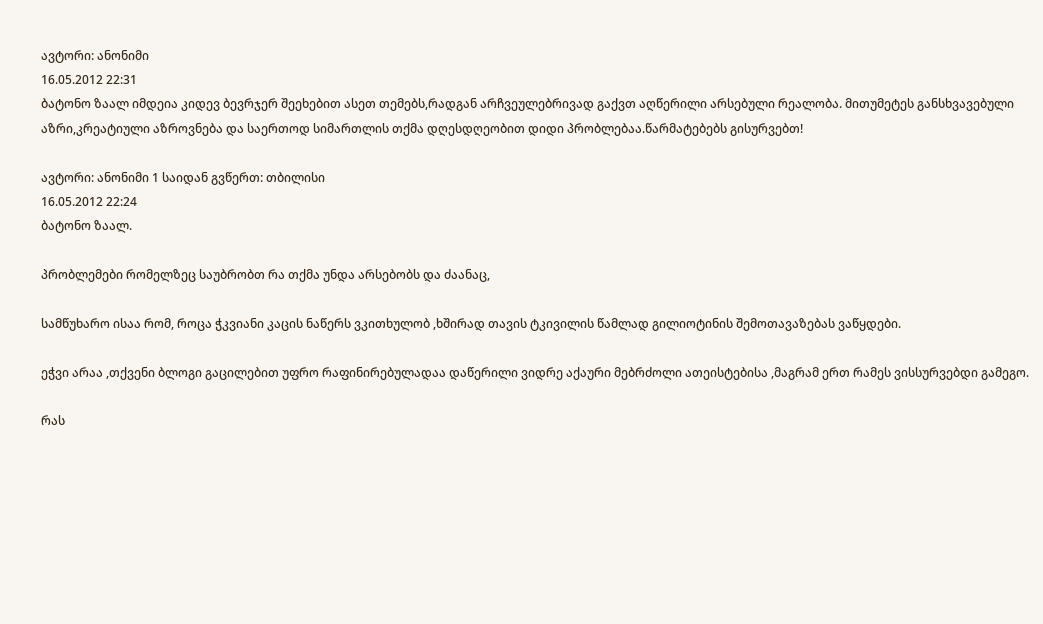ავტორი: ანონიმი
16.05.2012 22:31
ბატონო ზაალ იმდეია კიდევ ბევრჯერ შეეხებით ასეთ თემებს,რადგან არჩვეულებრივად გაქვთ აღწერილი არსებული რეალობა. მითუმეტეს განსხვავებული აზრი,კრეატიული აზროვნება და საერთოდ სიმართლის თქმა დღესდღეობით დიდი პრობლებაა.წარმატებებს გისურვებთ!

ავტორი: ანონიმი 1 საიდან გვწერთ: თბილისი
16.05.2012 22:24
ბატონო ზაალ.

პრობლემები რომელზეც საუბრობთ რა თქმა უნდა არსებობს და ძაანაც,

სამწუხარო ისაა რომ, როცა ჭკვიანი კაცის ნაწერს ვკითხულობ ,ხშირად თავის ტკივილის წამლად გილიოტინის შემოთავაზებას ვაწყდები.

ეჭვი არაა ,თქვენი ბლოგი გაცილებით უფრო რაფინირებულადაა დაწერილი ვიდრე აქაური მებრძოლი ათეისტებისა ,მაგრამ ერთ რამეს ვისსურვებდი გამეგო.

რას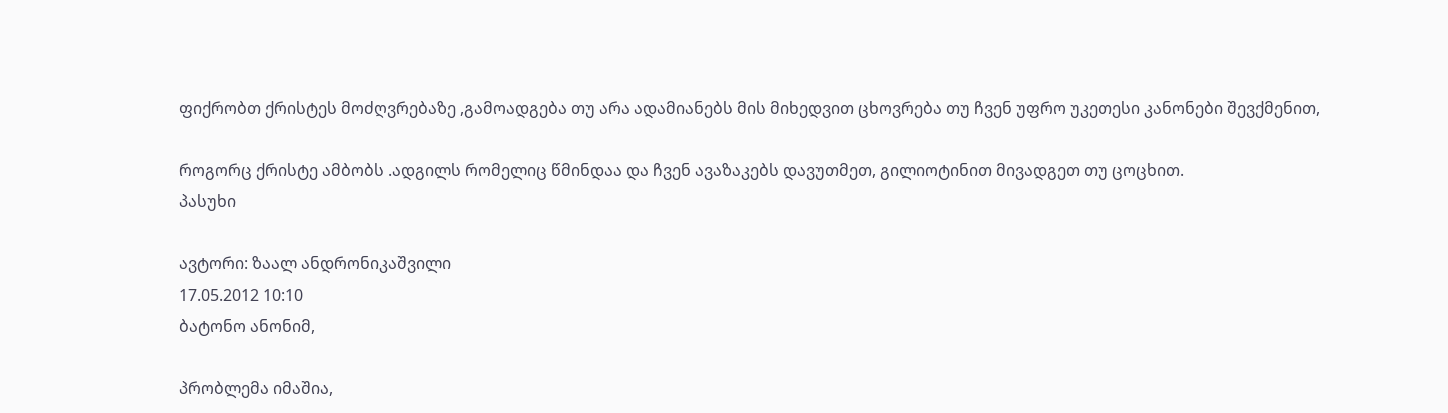ფიქრობთ ქრისტეს მოძღვრებაზე ,გამოადგება თუ არა ადამიანებს მის მიხედვით ცხოვრება თუ ჩვენ უფრო უკეთესი კანონები შევქმენით,

როგორც ქრისტე ამბობს .ადგილს რომელიც წმინდაა და ჩვენ ავაზაკებს დავუთმეთ, გილიოტინით მივადგეთ თუ ცოცხით.
პასუხი

ავტორი: ზაალ ანდრონიკაშვილი
17.05.2012 10:10
ბატონო ანონიმ,

პრობლემა იმაშია,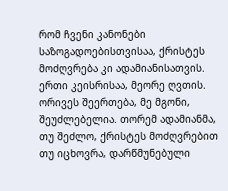რომ ჩვენი კანონები საზოგადოებისთვისაა, ქრისტეს მოძღვრება კი ადამიანისათვის. ერთი კეისრისაა, მეორე ღვთის. ორივეს შეერთება, მე მგონი, შეუძლებელია. თორემ ადამიანმა, თუ შეძლო, ქრისტეს მოძღვრებით თუ იცხოვრა, დარწმუნებული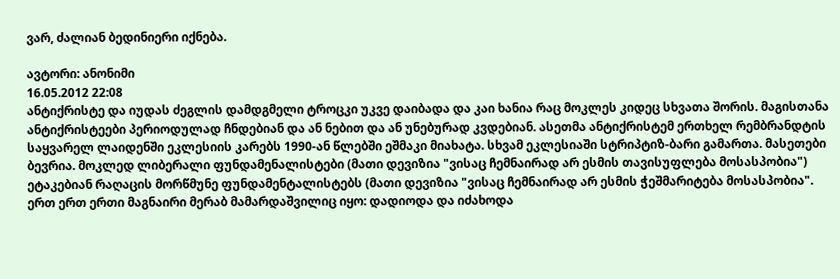ვარ, ძალიან ბედინიერი იქნება.

ავტორი: ანონიმი
16.05.2012 22:08
ანტიქრისტე და იუდას ძეგლის დამდგმელი ტროცკი უკვე დაიბადა და კაი ხანია რაც მოკლეს კიდეც სხვათა შორის. მაგისთანა ანტიქრისტეები პერიოდულად ჩნდებიან და ან ნებით და ან უნებურად კვდებიან. ასეთმა ანტიქრისტემ ერთხელ რემბრანდტის საყვარელ ლაიდენში ეკლესიის კარებს 1990-ან წლებში ეშმაკი მიახატა. სხვამ ეკლესიაში სტრიპტიზ-ბარი გამართა. მასეთები ბევრია. მოკლედ ლიბერალი ფუნდამენალისტები (მათი დევიზია "ვისაც ჩემნაირად არ ესმის თავისუფლება მოსასპობია") ეტაკებიან რაღაცის მორწმუნე ფუნდამენტალისტებს (მათი დევიზია "ვისაც ჩემნაირად არ ესმის ჭეშმარიტება მოსასპობია". ერთ ერთ ერთი მაგნაირი მერაბ მამარდაშვილიც იყო: დადიოდა და იძახოდა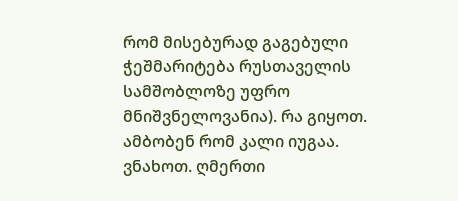რომ მისებურად გაგებული ჭეშმარიტება რუსთაველის სამშობლოზე უფრო მნიშვნელოვანია). რა გიყოთ. ამბობენ რომ კალი იუგაა. ვნახოთ. ღმერთი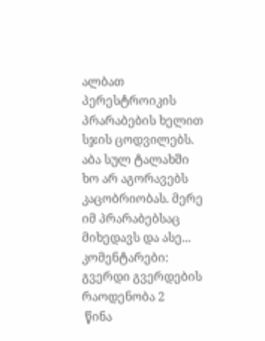ალბათ პერესტროიკის პრარაბების ხელით სჯის ცოდვილებს. აბა სულ ტალახში ხო არ აგორავებს კაცობრიობას. მერე იმ პრარაბებსაც მიხედავს და ასე...
კომენტარები: გვერდი გვერდების რაოდენობა 2
 წინა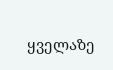ყველაზე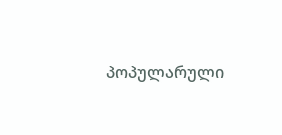პოპულარული